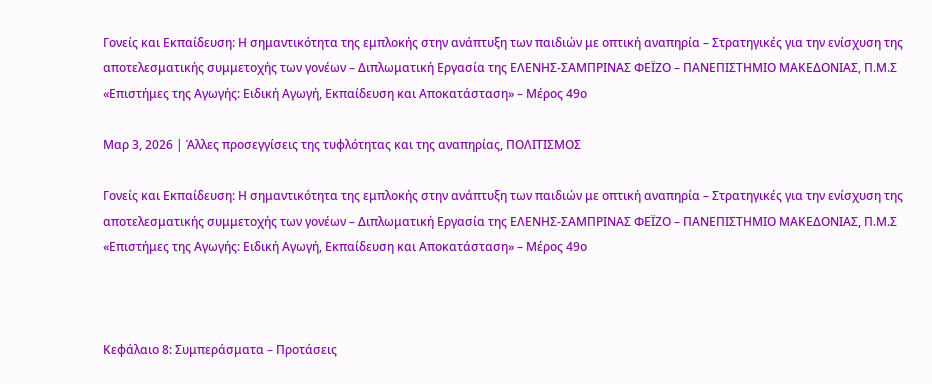Γονείς και Εκπαίδευση: Η σημαντικότητα της εμπλοκής στην ανάπτυξη των παιδιών με οπτική αναπηρία – Στρατηγικές για την ενίσχυση της αποτελεσματικής συμμετοχής των γονέων – Διπλωματική Εργασία της ΕΛΕΝΗΣ-ΣΑΜΠΡΙΝΑΣ ΦΕΪΖΟ – ΠΑΝΕΠΙΣΤΗΜΙΟ ΜΑΚΕΔΟΝΙΑΣ, Π.Μ.Σ «Επιστήμες της Αγωγής: Ειδική Αγωγή, Εκπαίδευση και Αποκατάσταση» – Μέρος 49ο

Μαρ 3, 2026 | Άλλες προσεγγίσεις της τυφλότητας και της αναπηρίας, ΠΟΛΙΤΙΣΜΟΣ

Γονείς και Εκπαίδευση: Η σημαντικότητα της εμπλοκής στην ανάπτυξη των παιδιών με οπτική αναπηρία – Στρατηγικές για την ενίσχυση της αποτελεσματικής συμμετοχής των γονέων – Διπλωματική Εργασία της ΕΛΕΝΗΣ-ΣΑΜΠΡΙΝΑΣ ΦΕΪΖΟ – ΠΑΝΕΠΙΣΤΗΜΙΟ ΜΑΚΕΔΟΝΙΑΣ, Π.Μ.Σ «Επιστήμες της Αγωγής: Ειδική Αγωγή, Εκπαίδευση και Αποκατάσταση» – Μέρος 49ο



Κεφάλαιο 8: Συμπεράσματα – Προτάσεις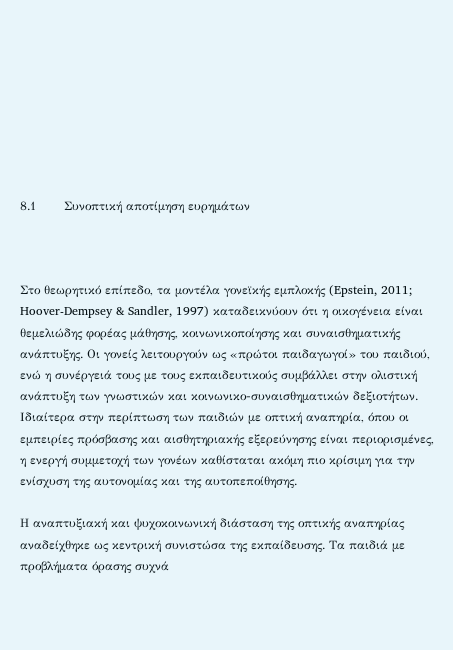8.1       Συνοπτική αποτίμηση ευρημάτων



Στο θεωρητικό επίπεδο, τα μοντέλα γονεϊκής εμπλοκής (Epstein, 2011; Hoover-Dempsey & Sandler, 1997) καταδεικνύουν ότι η οικογένεια είναι θεμελιώδης φορέας μάθησης, κοινωνικοποίησης και συναισθηματικής ανάπτυξης. Οι γονείς λειτουργούν ως «πρώτοι παιδαγωγοί» του παιδιού, ενώ η συνέργειά τους με τους εκπαιδευτικούς συμβάλλει στην ολιστική ανάπτυξη των γνωστικών και κοινωνικο-συναισθηματικών δεξιοτήτων. Ιδιαίτερα στην περίπτωση των παιδιών με οπτική αναπηρία, όπου οι εμπειρίες πρόσβασης και αισθητηριακής εξερεύνησης είναι περιορισμένες, η ενεργή συμμετοχή των γονέων καθίσταται ακόμη πιο κρίσιμη για την ενίσχυση της αυτονομίας και της αυτοπεποίθησης.

Η αναπτυξιακή και ψυχοκοινωνική διάσταση της οπτικής αναπηρίας αναδείχθηκε ως κεντρική συνιστώσα της εκπαίδευσης. Τα παιδιά με προβλήματα όρασης συχνά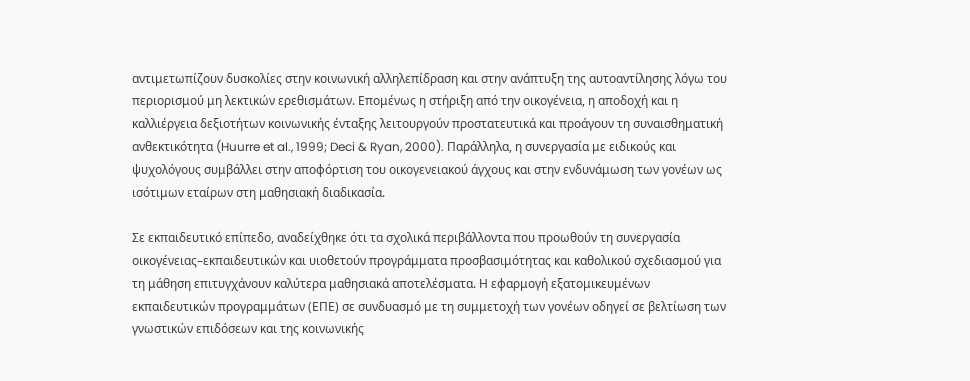αντιμετωπίζουν δυσκολίες στην κοινωνική αλληλεπίδραση και στην ανάπτυξη της αυτοαντίλησης λόγω του περιορισμού μη λεκτικών ερεθισμάτων. Επομένως η στήριξη από την οικογένεια, η αποδοχή και η καλλιέργεια δεξιοτήτων κοινωνικής ένταξης λειτουργούν προστατευτικά και προάγουν τη συναισθηματική ανθεκτικότητα (Huurre et al., 1999; Deci & Ryan, 2000). Παράλληλα, η συνεργασία με ειδικούς και ψυχολόγους συμβάλλει στην αποφόρτιση του οικογενειακού άγχους και στην ενδυνάμωση των γονέων ως ισότιμων εταίρων στη μαθησιακή διαδικασία.

Σε εκπαιδευτικό επίπεδο, αναδείχθηκε ότι τα σχολικά περιβάλλοντα που προωθούν τη συνεργασία οικογένειας–εκπαιδευτικών και υιοθετούν προγράμματα προσβασιμότητας και καθολικού σχεδιασμού για τη μάθηση επιτυγχάνουν καλύτερα μαθησιακά αποτελέσματα. Η εφαρμογή εξατομικευμένων εκπαιδευτικών προγραμμάτων (ΕΠΕ) σε συνδυασμό με τη συμμετοχή των γονέων οδηγεί σε βελτίωση των γνωστικών επιδόσεων και της κοινωνικής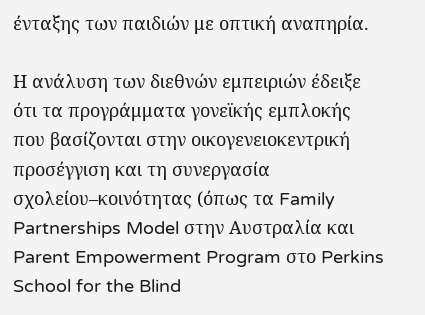ένταξης των παιδιών με οπτική αναπηρία.

Η ανάλυση των διεθνών εμπειριών έδειξε ότι τα προγράμματα γονεϊκής εμπλοκής που βασίζονται στην οικογενειοκεντρική προσέγγιση και τη συνεργασία σχολείου–κοινότητας (όπως τα Family Partnerships Model στην Αυστραλία και Parent Empowerment Program στο Perkins School for the Blind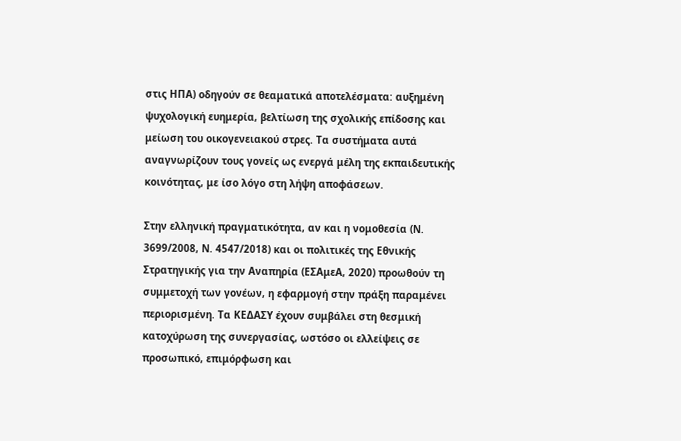στις ΗΠΑ) οδηγούν σε θεαματικά αποτελέσματα: αυξημένη ψυχολογική ευημερία, βελτίωση της σχολικής επίδοσης και μείωση του οικογενειακού στρες. Τα συστήματα αυτά αναγνωρίζουν τους γονείς ως ενεργά μέλη της εκπαιδευτικής κοινότητας, με ίσο λόγο στη λήψη αποφάσεων.

Στην ελληνική πραγματικότητα, αν και η νομοθεσία (Ν. 3699/2008, Ν. 4547/2018) και οι πολιτικές της Εθνικής Στρατηγικής για την Αναπηρία (ΕΣΑμεΑ, 2020) προωθούν τη συμμετοχή των γονέων, η εφαρμογή στην πράξη παραμένει περιορισμένη. Τα ΚΕΔΑΣΥ έχουν συμβάλει στη θεσμική κατοχύρωση της συνεργασίας, ωστόσο οι ελλείψεις σε προσωπικό, επιμόρφωση και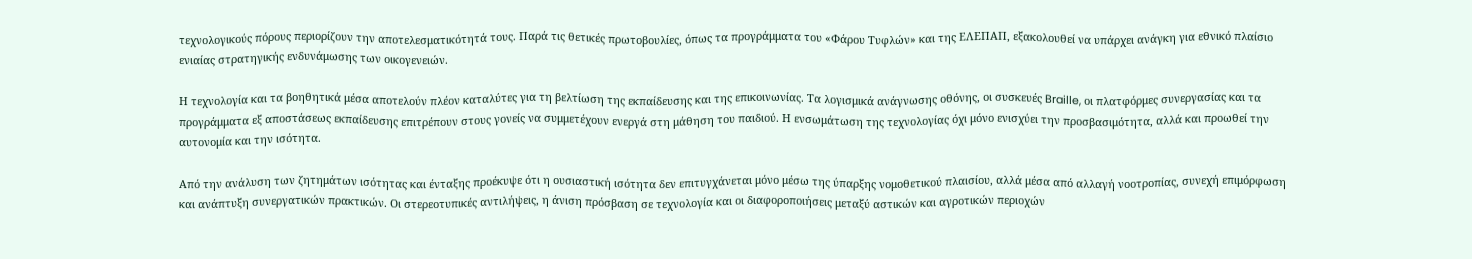τεχνολογικούς πόρους περιορίζουν την αποτελεσματικότητά τους. Παρά τις θετικές πρωτοβουλίες, όπως τα προγράμματα του «Φάρου Τυφλών» και της ΕΛΕΠΑΠ, εξακολουθεί να υπάρχει ανάγκη για εθνικό πλαίσιο ενιαίας στρατηγικής ενδυνάμωσης των οικογενειών.

Η τεχνολογία και τα βοηθητικά μέσα αποτελούν πλέον καταλύτες για τη βελτίωση της εκπαίδευσης και της επικοινωνίας. Τα λογισμικά ανάγνωσης οθόνης, οι συσκευές Braille, οι πλατφόρμες συνεργασίας και τα προγράμματα εξ αποστάσεως εκπαίδευσης επιτρέπουν στους γονείς να συμμετέχουν ενεργά στη μάθηση του παιδιού. Η ενσωμάτωση της τεχνολογίας όχι μόνο ενισχύει την προσβασιμότητα, αλλά και προωθεί την αυτονομία και την ισότητα.

Από την ανάλυση των ζητημάτων ισότητας και ένταξης προέκυψε ότι η ουσιαστική ισότητα δεν επιτυγχάνεται μόνο μέσω της ύπαρξης νομοθετικού πλαισίου, αλλά μέσα από αλλαγή νοοτροπίας, συνεχή επιμόρφωση και ανάπτυξη συνεργατικών πρακτικών. Οι στερεοτυπικές αντιλήψεις, η άνιση πρόσβαση σε τεχνολογία και οι διαφοροποιήσεις μεταξύ αστικών και αγροτικών περιοχών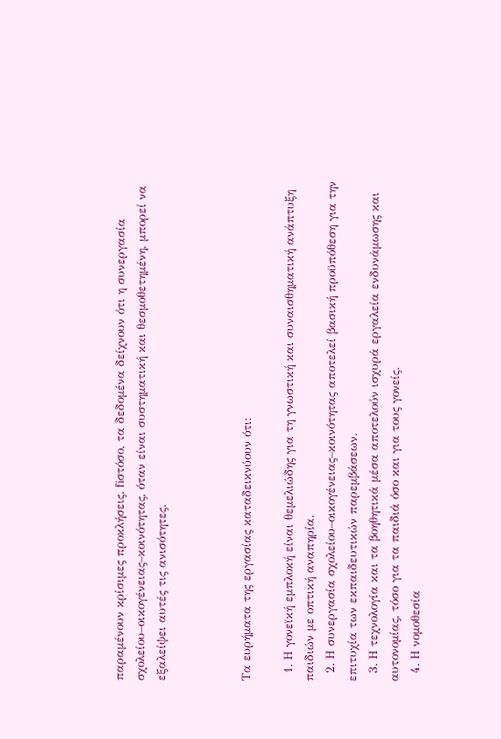παραμένουν κρίσιμες προκλήσεις. fiστόσο, τα δεδομένα δείχνουν ότι η συνεργασία σχολείου–οικογένειας–κοινότητας, όταν είναι συστηματική και θεσμοθετημένη, μπορεί να εξαλείψει αυτές τις ανισότητες.



Tα ευρήματα της εργασίας καταδεικνύουν ότι:

  1. Η γονεϊκή εμπλοκή είναι θεμελιώδης για τη γνωστική και συναισθηματική ανάπτυξη παιδιών με οπτική αναπηρία.
  2. Η συνεργασία σχολείου–οικογένειας–κοινότητας αποτελεί βασική προϋπόθεση για την επιτυχία των εκπαιδευτικών παρεμβάσεων.
  3. Η τεχνολογία και τα βοηθητικά μέσα αποτελούν ισχυρά εργαλεία ενδυνάμωσης και αυτονομίας, τόσο για τα παιδιά όσο και για τους γονείς.
  4. Η νομοθεσία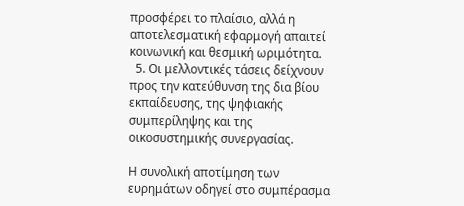προσφέρει το πλαίσιο, αλλά η αποτελεσματική εφαρμογή απαιτεί κοινωνική και θεσμική ωριμότητα.
  5. Οι μελλοντικές τάσεις δείχνουν προς την κατεύθυνση της δια βίου εκπαίδευσης, της ψηφιακής συμπερίληψης και της οικοσυστημικής συνεργασίας.

Η συνολική αποτίμηση των ευρημάτων οδηγεί στο συμπέρασμα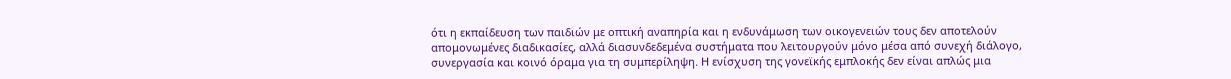ότι η εκπαίδευση των παιδιών με οπτική αναπηρία και η ενδυνάμωση των οικογενειών τους δεν αποτελούν απομονωμένες διαδικασίες, αλλά διασυνδεδεμένα συστήματα που λειτουργούν μόνο μέσα από συνεχή διάλογο, συνεργασία και κοινό όραμα για τη συμπερίληψη. Η ενίσχυση της γονεϊκής εμπλοκής δεν είναι απλώς μια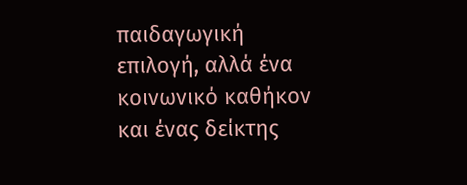παιδαγωγική επιλογή, αλλά ένα κοινωνικό καθήκον και ένας δείκτης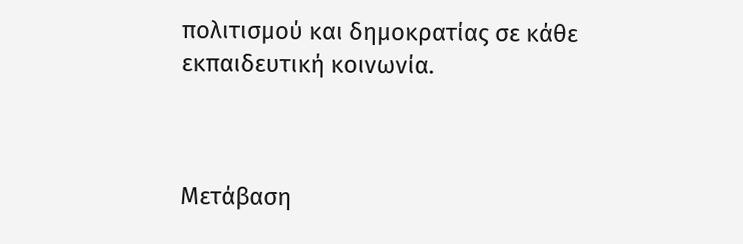πολιτισμού και δημοκρατίας σε κάθε εκπαιδευτική κοινωνία.



Μετάβαση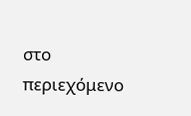στο περιεχόμενο